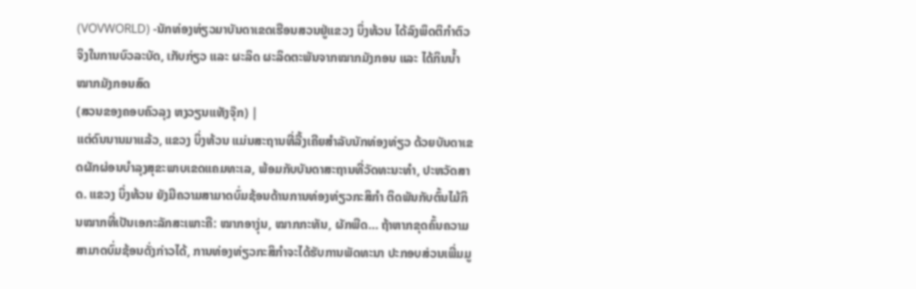(VOVWORLD) -ນັກທ່ອງທ່ຽວມາບັນດາເຂດເຮືອນສວນຢູ່ແຂວງ ບິ່ງທ້ວນ ໄດ້ລົງພຶດຕິກຳຕົວຈິງໃນການບົວລະບັດ, ເກັບກ່ຽວ ແລະ ຜະລິດ ຜະລິດຕະພັນຈາກໝາກມັງກອນ ແລະ ໄດ້ກິນນ້ຳໝາກມັງກອນສົດ
(ສວນຂອງຄອບຄົວລຸງ ຫງວຽນແທັງຈຸ໊ກ) |
ແຕ່ດົນນານມາແລ້ວ, ແຂວງ ບິ່ງທ້ວນ ແມ່ນສະຖານທີ່ລື້ງເຄີຍສຳລັບນັກທ່ອງທ່ຽວ ດ້ວຍບັນດາເຂດຜັກຜ່ອນບຳລຸງສຸຂະພາບເຂດແຄມທະເລ, ພ້ອມກັບບັນດາສະຖານທີ່ວັດທະນະທຳ, ປະຫວັດສາດ. ແຂວງ ບິ່ງທ້ວນ ຍັງມີຄວາມສາມາດບົ່ມຊ້ອນດ້ານການທ່ອງທ່ຽວກະສິກຳ ຕິດພັນກັບຕົ້ນໄມ້ກິນໝາກທີ່ເປັນເອກະລັກສະເພາະຄື: ໝາກອາງຸ່ນ, ໝາກກະທັນ, ຜັກພືດ… ຖ້າຫາກຂຸດຄົ້ນຄວາມສາມາດບົ່ມຊ້ອນດັ່ງກ່າວໄດ້, ການທ່ອງທ່ຽວກະສິກຳຈະໄດ້ຮັບການພັດທະນາ ປະກອບສ່ວນເພີ່ມມູ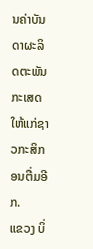ນຄ່າບັນດາຜະລິດຕະພັນກະເສດໃຫ້ແກ່ຊາວກະສິກອນຕື່ມອີກ.
ແຂວງ ບິ່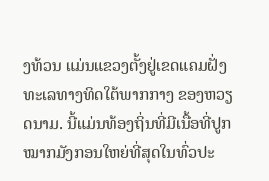ງທ້ວນ ແມ່ນແຂວງຕັ້ງຢູ່ເຂດແຄມຝັ່ງທະເລທາງທິດໃຕ້ພາກກາງ ຂອງຫວຽດນາມ. ນີ້ແມ່ນທ້ອງຖິ່ນທີ່ມີເນື້ອທີ່ປູກໝາກມັງກອນໃຫຍ່ທີ່ສຸດໃນທົ່ວປະ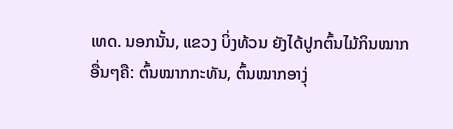ເທດ. ນອກນັ້ນ, ແຂວງ ບິ່ງທ້ວນ ຍັງໄດ້ປູກຕົ້ນໄມ້ກິນໝາກອື່ນໆຄື: ຕົ້ນໝາກກະທັນ, ຕົ້ນໝາກອາງຸ່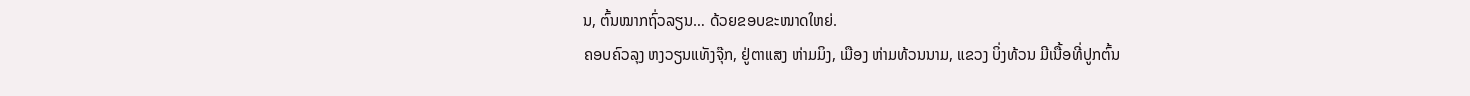ນ, ຕົ້ນໝາກຖົ່ວລຽນ… ດ້ວຍຂອບຂະໜາດໃຫຍ່.
ຄອບຄົວລຸງ ຫງວຽນແທັງຈຸ໊ກ, ຢູ່ຕາແສງ ຫ່າມມິງ, ເມືອງ ຫ່າມທ້ວນນາມ, ແຂວງ ບິ່ງທ້ວນ ມີເນື້ອທີ່ປູກຕົ້ນ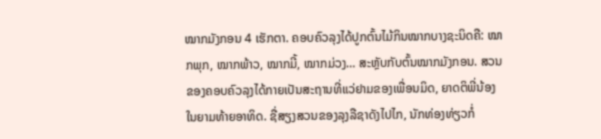ໝາກມັງກອນ 4 ເຮັກຕາ. ຄອບຄົວລຸງໄດ້ປູກຕົ້ນໄມ້ກິນໝາກບາງຊະນິດຄື: ໝາກພຸກ, ໝາກພ້າວ, ໝາກມີ້, ໝາກມ່ວງ… ສະຫຼັບກັບຕົ້ນໝາກມັງກອນ. ສວນຂອງຄອບຄົວລຸງໄດ້ກາຍເປັນສະຖານທີ່ແວ່ຢາມຂອງເພື່ອນມິດ, ຍາດຕິພີ່ນ້ອງໃນຍາມທ້າຍອາທິດ. ຊື່ສຽງສວນຂອງລຸງລືຊາດັງໄປໄກ, ນັກທ່ອງທ່ຽວກໍ່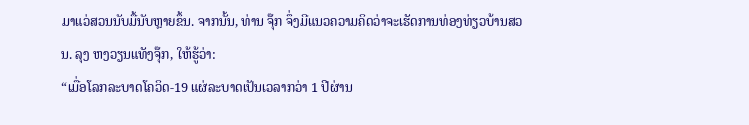ມາແວ່ສວນນັບມື້ນັບຫຼາຍຂຶ້ນ. ຈາກນັ້ນ, ທ່ານ ຈຸ໊ກ ຈຶ່ງມີແນວຄວາມຄິດວ່າຈະເຮັດການທ່ອງທ່ຽວບ້ານສວນ. ລຸງ ຫງວຽນແທັງຈຸ໊ກ, ໃຫ້ຮູ້ວ່າ:
“ເມື່ອໂລກລະບາດໂຄວິດ-19 ແຜ່ລະບາດເປັນເວລາກວ່າ 1 ປີຜ່ານ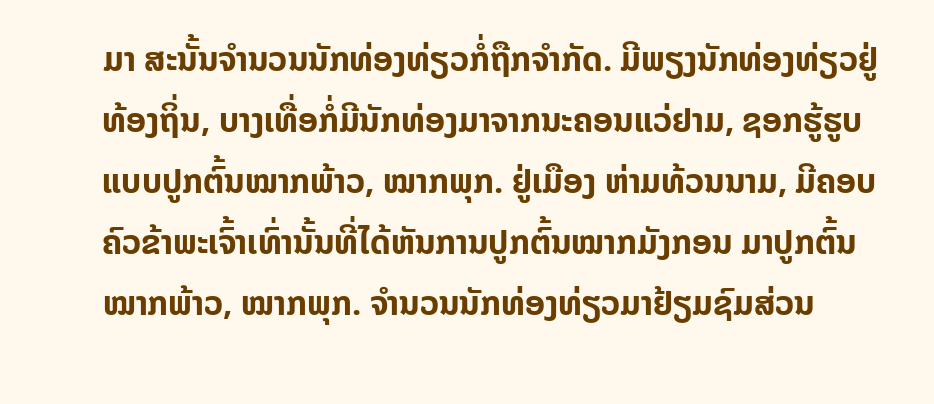ມາ ສະນັ້ນຈຳນວນນັກທ່ອງທ່ຽວກໍ່ຖືກຈຳກັດ. ມີພຽງນັກທ່ອງທ່ຽວຢູ່ທ້ອງຖິ່ນ, ບາງເທື່ອກໍ່ມີນັກທ່ອງມາຈາກນະຄອນແວ່ຢາມ, ຊອກຮູ້ຮູບແບບປູກຕົ້ນໝາກພ້າວ, ໝາກພຸກ. ຢູ່ເມືອງ ຫ່າມທ້ວນນາມ, ມີຄອບຄົວຂ້າພະເຈົ້າເທົ່ານັ້ນທີ່ໄດ້ຫັນການປູກຕົ້ນໝາກມັງກອນ ມາປູກຕົ້ນໝາກພ້າວ, ໝາກພຸກ. ຈຳນວນນັກທ່ອງທ່ຽວມາຢ້ຽມຊົມສ່ວນ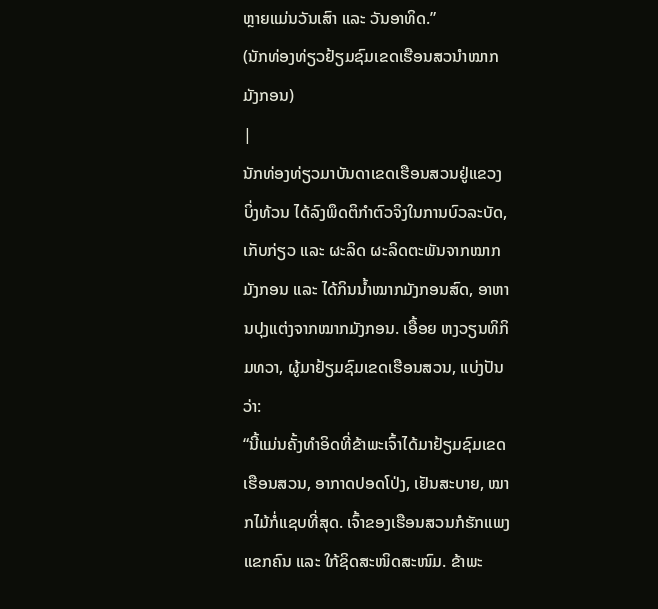ຫຼາຍແມ່ນວັນເສົາ ແລະ ວັນອາທິດ.”
(ນັກທ່ອງທ່ຽວຢ້ຽມຊົມເຂດເຮືອນສວນຳໝາກມັງກອນ)
|
ນັກທ່ອງທ່ຽວມາບັນດາເຂດເຮືອນສວນຢູ່ແຂວງ ບິ່ງທ້ວນ ໄດ້ລົງພຶດຕິກຳຕົວຈິງໃນການບົວລະບັດ, ເກັບກ່ຽວ ແລະ ຜະລິດ ຜະລິດຕະພັນຈາກໝາກມັງກອນ ແລະ ໄດ້ກິນນ້ຳໝາກມັງກອນສົດ, ອາຫານປຸງແຕ່ງຈາກໝາກມັງກອນ. ເອື້ອຍ ຫງວຽນທິກິມທວາ, ຜູ້ມາຢ້ຽມຊົມເຂດເຮືອນສວນ, ແບ່ງປັນວ່າ:
“ນີ້ແມ່ນຄັ້ງທຳອິດທີ່ຂ້າພະເຈົ້າໄດ້ມາຢ້ຽມຊົມເຂດເຮືອນສວນ, ອາກາດປອດໂປ່ງ, ເຢັນສະບາຍ, ໝາກໄມ້ກໍ່ແຊບທີ່ສຸດ. ເຈົ້າຂອງເຮືອນສວນກໍຮັກແພງແຂກຄົນ ແລະ ໃກ້ຊິດສະໜິດສະໜົມ. ຂ້າພະ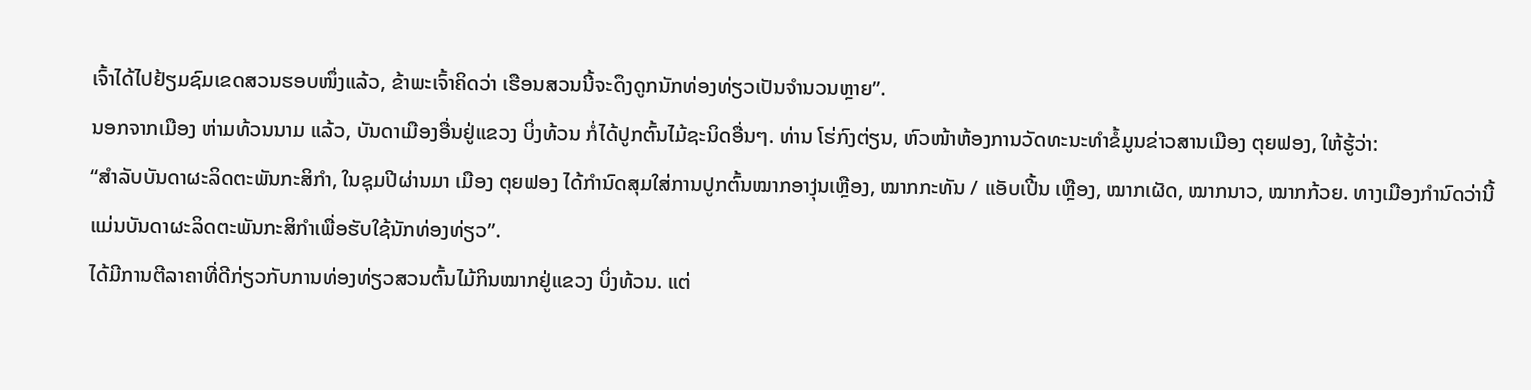ເຈົ້າໄດ້ໄປຢ້ຽມຊົມເຂດສວນຮອບໜຶ່ງແລ້ວ, ຂ້າພະເຈົ້າຄິດວ່າ ເຮືອນສວນນີ້ຈະດຶງດູກນັກທ່ອງທ່ຽວເປັນຈຳນວນຫຼາຍ”.
ນອກຈາກເມືອງ ຫ່າມທ້ວນນາມ ແລ້ວ, ບັນດາເມືອງອື່ນຢູ່ແຂວງ ບິ່ງທ້ວນ ກໍ່ໄດ້ປູກຕົ້ນໄມ້ຊະນິດອື່ນໆ. ທ່ານ ໂຮ່ກົງຕ່ຽນ, ຫົວໜ້າຫ້ອງການວັດທະນະທຳຂໍ້ມູນຂ່າວສານເມືອງ ຕຸຍຟອງ, ໃຫ້ຮູ້ວ່າ:
“ສຳລັບບັນດາຜະລິດຕະພັນກະສິກຳ, ໃນຊຸມປີຜ່ານມາ ເມືອງ ຕຸຍຟອງ ໄດ້ກຳນົດສຸມໃສ່ການປູກຕົ້ນໝາກອາງຸ່ນເຫຼືອງ, ໝາກກະທັນ / ແອັບເປີ້ນ ເຫຼືອງ, ໝາກເຜັດ, ໝາກນາວ, ໝາກກ້ວຍ. ທາງເມືອງກຳນົດວ່ານີ້ແມ່ນບັນດາຜະລິດຕະພັນກະສິກຳເພື່ອຮັບໃຊ້ນັກທ່ອງທ່ຽວ”.
ໄດ້ມີການຕີລາຄາທີ່ດີກ່ຽວກັບການທ່ອງທ່ຽວສວນຕົ້ນໄມ້ກິນໝາກຢູ່ແຂວງ ບິ່ງທ້ວນ. ແຕ່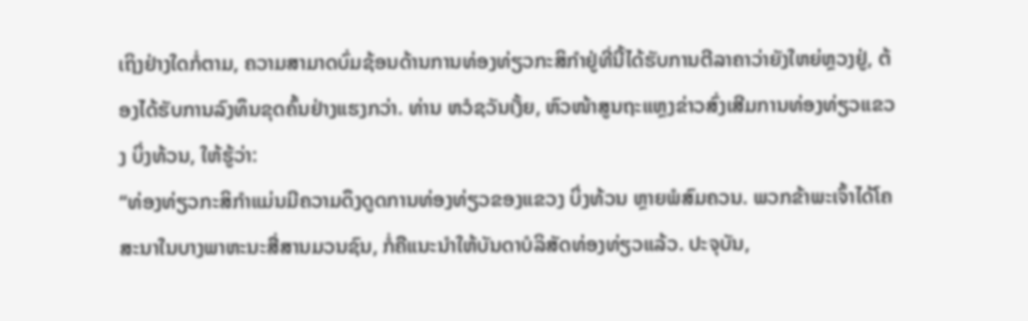ເຖິງຢ່າງໃດກໍ່ຕາມ, ຄວາມສາມາດບົ່ມຊ້ອນດ້ານການທ່ອງທ່ຽວກະສິກຳຢູ່ທີ່ນີ້ໄດ້ຮັບການຕີລາຄາວ່າຍັງໃຫຍ່ຫຼວງຢູ່, ຕ້ອງໄດ້ຮັບການລົງທຶນຂຸດຄົ້ນຢ່າງແຮງກວ່າ. ທ່ານ ຫວໍຊວັນເງັ້ຍ, ຫົວໜ້າສູນຖະແຫຼງຂ່າວສົ່ງເສີມການທ່ອງທ່ຽວແຂວງ ບິ່ງທ້ວນ, ໃຫ້ຮູ້ວ່າ:
“ທ່ອງທ່ຽວກະສິກຳແມ່ນມີຄວາມດຶງດູດການທ່ອງທ່ຽວຂອງແຂວງ ບິ່ງທ້ວນ ຫຼາຍພໍສົມຄວນ. ພວກຂ້າພະເຈົ້າໄດ້ໂຄສະນາໃນບາງພາຫະນະສື່ສານມວນຊົນ, ກໍ່ຄືແນະນຳໃຫ້ບັນດາບໍລິສັດທ່ອງທ່ຽວແລ້ວ. ປະຈຸບັນ,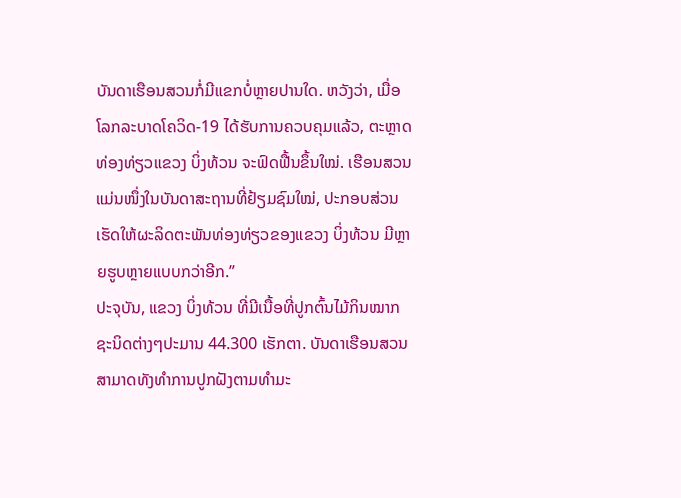ບັນດາເຮືອນສວນກໍ່ມີແຂກບໍ່ຫຼາຍປານໃດ. ຫວັງວ່າ, ເມື່ອໂລກລະບາດໂຄວິດ-19 ໄດ້ຮັບການຄວບຄຸມແລ້ວ, ຕະຫຼາດທ່ອງທ່ຽວແຂວງ ບິ່ງທ້ວນ ຈະຟົດຟື້ນຂຶ້ນໃໝ່. ເຮືອນສວນແມ່ນໜຶ່ງໃນບັນດາສະຖານທີ່ຢ້ຽມຊົມໃໝ່, ປະກອບສ່ວນເຮັດໃຫ້ຜະລິດຕະພັນທ່ອງທ່ຽວຂອງແຂວງ ບິ່ງທ້ວນ ມີຫຼາຍຮູບຫຼາຍແບບກວ່າອີກ.”
ປະຈຸບັນ, ແຂວງ ບິ່ງທ້ວນ ທີ່ມີເນື້ອທີ່ປູກຕົ້ນໄມ້ກິນໝາກຊະນິດຕ່າງໆປະມານ 44.300 ເຮັກຕາ. ບັນດາເຮືອນສວນສາມາດທັງທຳການປູກຝັງຕາມທຳມະ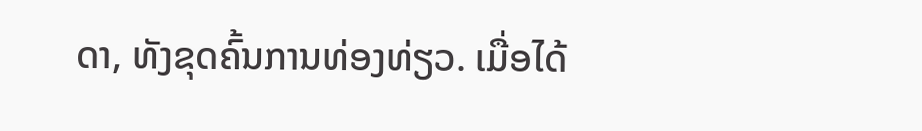ດາ, ທັງຂຸດຄົ້ນການທ່ອງທ່ຽວ. ເມື່ອໄດ້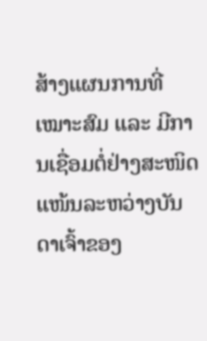ສ້າງແຜນການທີ່ເໝາະສົມ ແລະ ມີການເຊື່ອມຕໍ່ຢ່າງສະໜິດແໜ້ນລະຫວ່າງບັນດາເຈົ້າຂອງ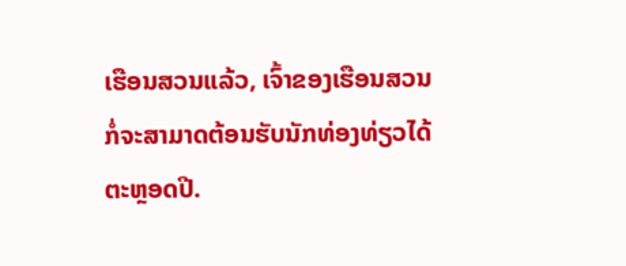ເຮືອນສວນແລ້ວ, ເຈົ້າຂອງເຮືອນສວນກໍ່ຈະສາມາດຕ້ອນຮັບນັກທ່ອງທ່ຽວໄດ້ຕະຫຼອດປີ.